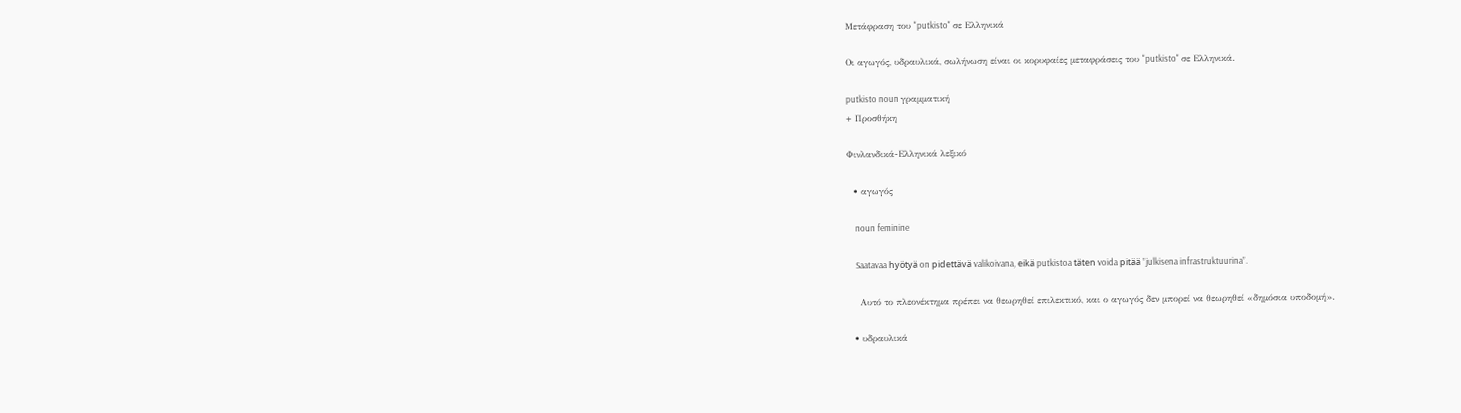Μετάφραση του "putkisto" σε Ελληνικά

Οι αγωγός, υδραυλικά, σωλήνωση είναι οι κορυφαίες μεταφράσεις του "putkisto" σε Ελληνικά.

putkisto noun γραμματική
+ Προσθήκη

Φινλανδικά-Ελληνικά λεξικό

  • αγωγός

    noun feminine

    Saatavaa hyötyä on pidettävä valikoivana, eikä putkistoa täten voida pitää ”julkisena infrastruktuurina”.

    Αυτό το πλεονέκτημα πρέπει να θεωρηθεί επιλεκτικό, και ο αγωγός δεν μπορεί να θεωρηθεί «δημόσια υποδομή».

  • υδραυλικά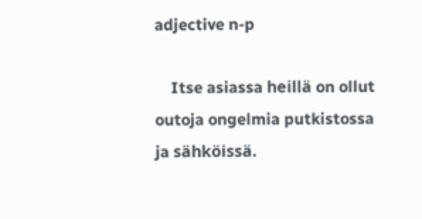adjective n-p

    Itse asiassa heillä on ollut outoja ongelmia putkistossa ja sähköissä.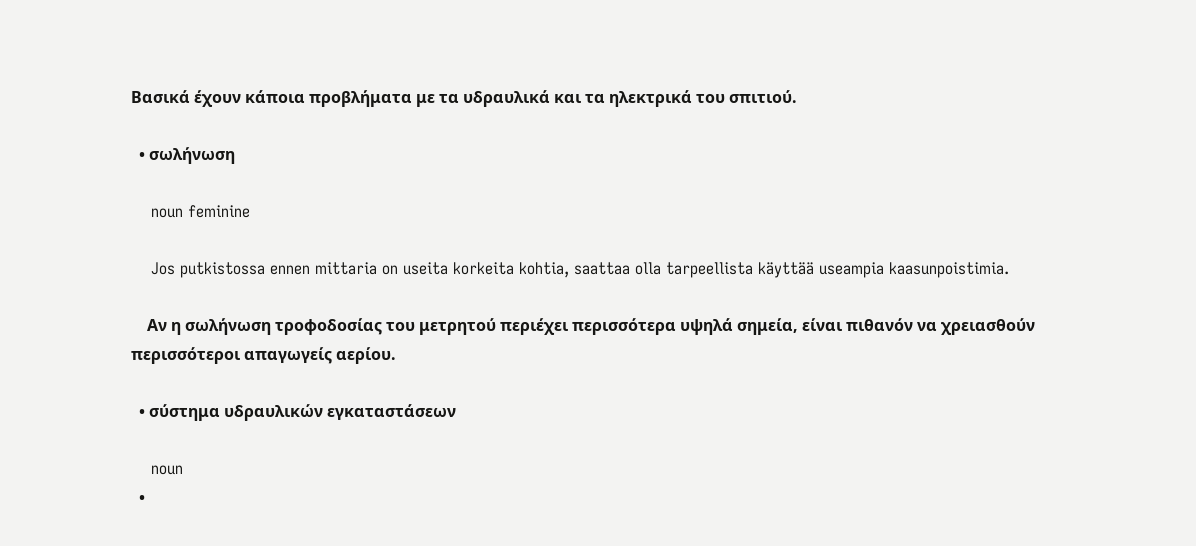Βασικά έχουν κάποια προβλήματα με τα υδραυλικά και τα ηλεκτρικά του σπιτιού.

  • σωλήνωση

    noun feminine

    Jos putkistossa ennen mittaria on useita korkeita kohtia, saattaa olla tarpeellista käyttää useampia kaasunpoistimia.

    Αν η σωλήνωση τροφοδοσίας του μετρητού περιέχει περισσότερα υψηλά σημεία, είναι πιθανόν να χρειασθούν περισσότεροι απαγωγείς αερίου.

  • σύστημα υδραυλικών εγκαταστάσεων

    noun
  •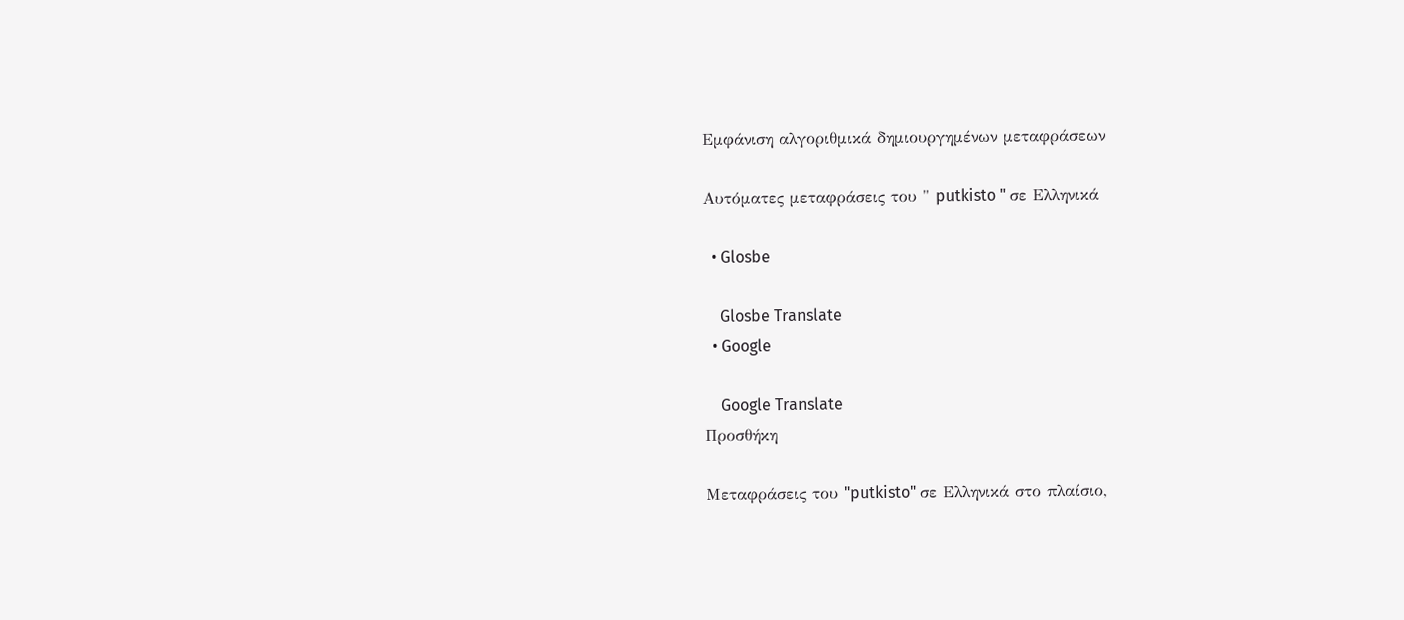Εμφάνιση αλγοριθμικά δημιουργημένων μεταφράσεων

Αυτόματες μεταφράσεις του " putkisto " σε Ελληνικά

  • Glosbe

    Glosbe Translate
  • Google

    Google Translate
Προσθήκη

Μεταφράσεις του "putkisto" σε Ελληνικά στο πλαίσιο,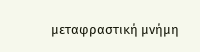μεταφραστική μνήμη